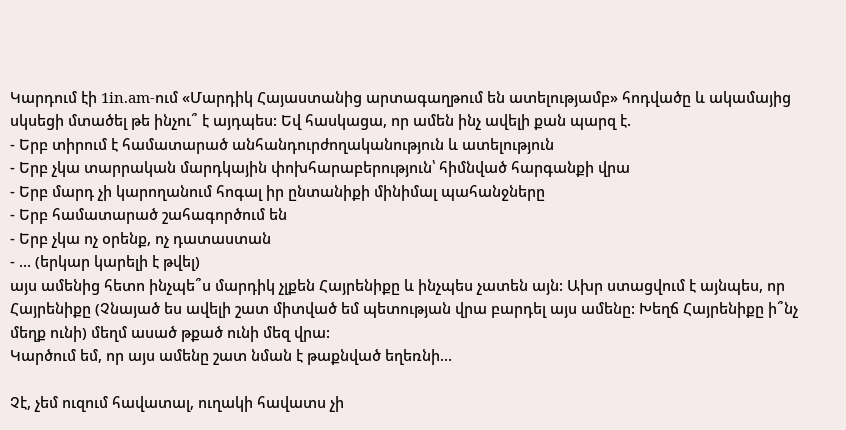Կարդում էի 1in.am-ում «Մարդիկ Հայաստանից արտագաղթում են ատելությամբ» հոդվածը և ակամայից սկսեցի մտածել թե ինչու՞ է այդպես: Եվ հասկացա, որ ամեն ինչ ավելի քան պարզ է.
- Երբ տիրում է համատարած անհանդուրժողականություն և ատելություն
- Երբ չկա տարրական մարդկային փոխհարաբերություն՝ հիմնված հարգանքի վրա
- Երբ մարդ չի կարողանում հոգալ իր ընտանիքի մինիմալ պահանջները
- Երբ համատարած շահագործում են
- Երբ չկա ոչ օրենք, ոչ դատաստան
- … (երկար կարելի է թվել)
այս ամենից հետո ինչպե՞ս մարդիկ չլքեն Հայրենիքը և ինչպես չատեն այն: Ախր ստացվում է այնպես, որ Հայրենիքը (Չնայած ես ավելի շատ միտված եմ պետության վրա բարդել այս ամենը: Խեղճ Հայրենիքը ի՞նչ մեղք ունի) մեղմ ասած թքած ունի մեզ վրա:
Կարծում եմ, որ այս ամենը շատ նման է թաքնված եղեռնի…

Չէ, չեմ ուզում հավատալ, ուղակի հավատս չի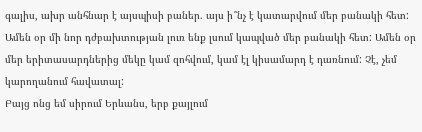գալիս, ախր անհնար է այսպիսի բաներ. այս ի՞նչ է կատարվում մեր բանակի հետ: Ամեն օր մի նոր դժբախտության լուռ ենք լսում կապված մեր բանակի հետ: Ամեն օր մեր երիտասարդներից մեկը կամ զոհվում, կամ էլ կիսամարդ է դառնում: Չէ, չեմ կարողանում հավատալ:
Բայց ոնց եմ սիրում Երևանս, երբ քայլում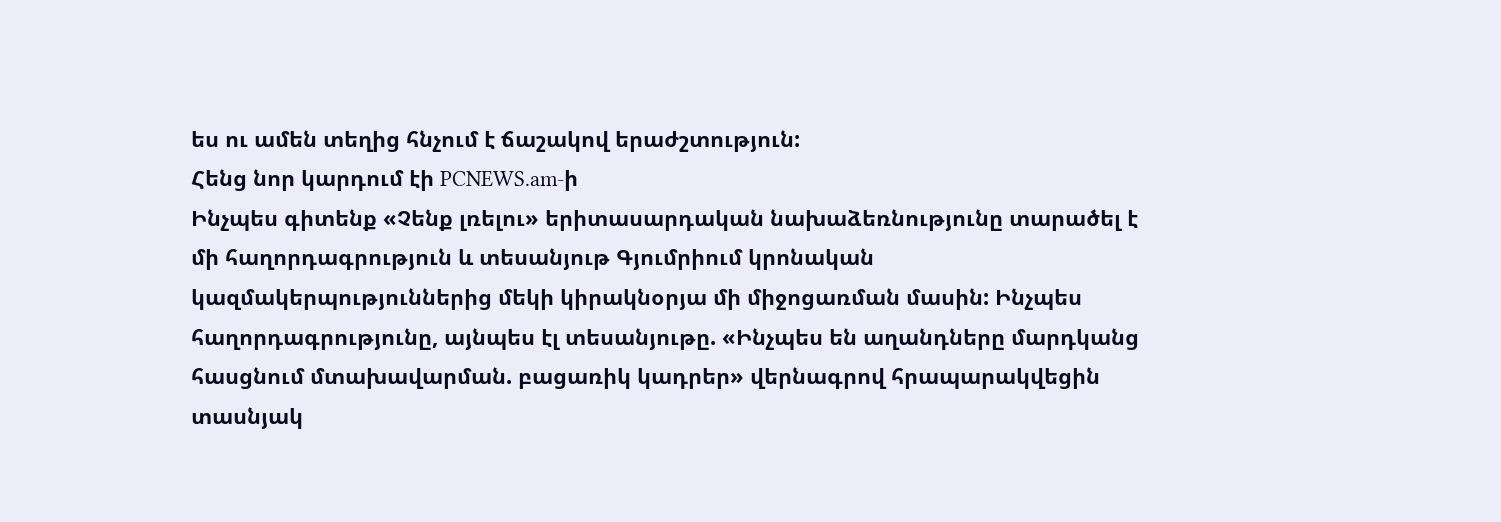ես ու ամեն տեղից հնչում է ճաշակով երաժշտություն:
Հենց նոր կարդում էի PCNEWS.am-ի
Ինչպես գիտենք «Չենք լռելու» երիտասարդական նախաձեռնությունը տարածել է մի հաղորդագրություն և տեսանյութ Գյումրիում կրոնական կազմակերպություններից մեկի կիրակնօրյա մի միջոցառման մասին: Ինչպես հաղորդագրությունը, այնպես էլ տեսանյութը. «Ինչպես են աղանդները մարդկանց հասցնում մտախավարման. բացառիկ կադրեր» վերնագրով հրապարակվեցին տասնյակ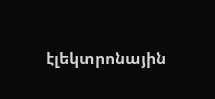էլեկտրոնային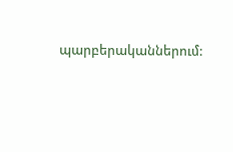պարբերականներում: